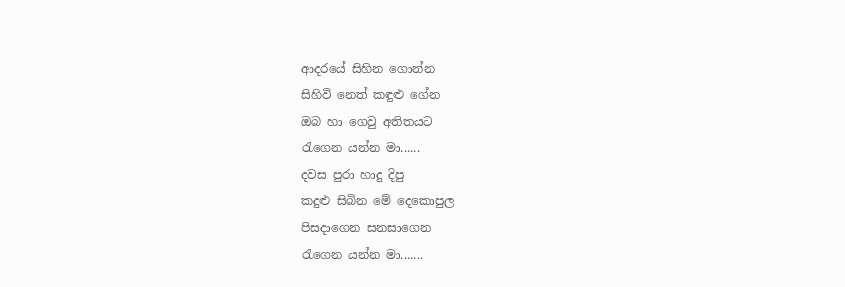ආදරයේ සිහින ගොන්න
සිහිවි නෙත් කඳුළු ගේන
ඔබ හා ගෙවු අතිතයට
රැගෙන යන්න මා......
දවස පුරා හාදු දිපු
කදුළු සිබින මේ දෙකොපුල
පිසදාගෙන සනසාගෙන
රැගෙන යන්න මා.......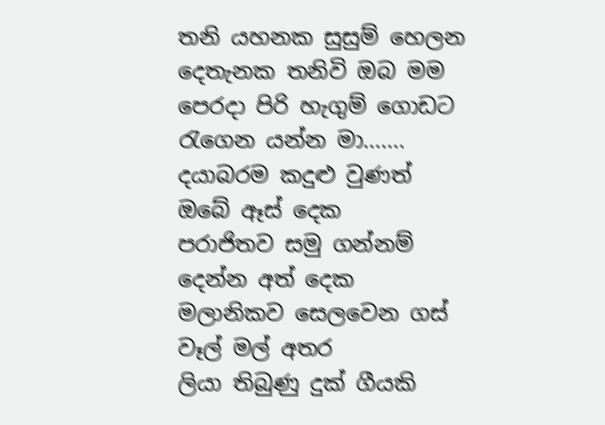තනි යහනක සුසුම් හෙලන
දෙතැනක තනිවි ඔබ මම
පෙරදා පිරි හැගුම් ගොඩට
රැගෙන යන්න මා.......
දයාබරම කදුළු වුණත් ඔබේ ඈස් දෙක
පරාජිතව සමු ගන්නම් දෙන්න අත් දෙක
මලානිකව සෙලවෙන ගස් වෑල් මල් අතර
ලියා තිබුණු දුක් ගීයකි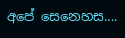අපේ සෙනෙහස....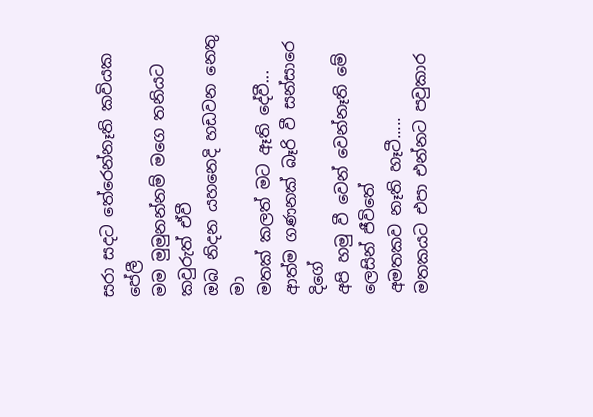සරා සදට තේරෙන්නෑති කවියක පේලී
මම මුමුනන්නම් මගෙ තනියට කවුරුත් ඒවී
ඔබ නිදන යහනෙදි හඩවන නෙතු මා
මතක් කලත් මට ඈති දේවී...
ආත්ම ගණනක් බෑරි වී සන්සාරෙ දිගේ
අපි හමු වී වෙන් වෙන්නෑති මේ ලෙසින් ජීවිතේ
අමතකව නෑති හෑටී.....
මතකයට එපා එන්නට පවුකාර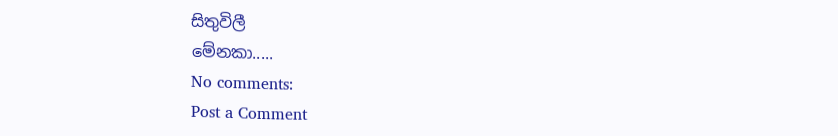සිතුවිලී
මේනකා.....
No comments:
Post a Comment